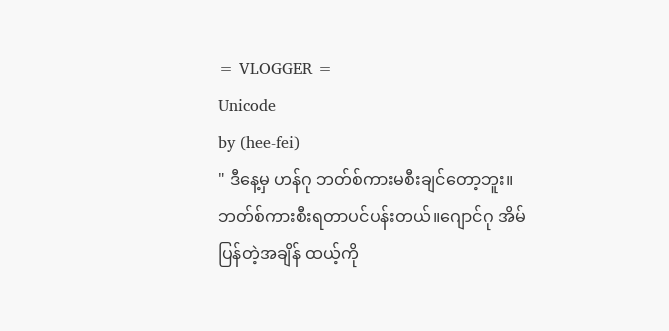= VLOGGER =
Unicode
by (hee-fei)
" ဒီနေ့မှ ဟန်ဂု ဘတ်စ်ကားမစီးချင်တော့ဘူး။ ဘတ်စ်ကားစီးရတာပင်ပန်းတယ်။ဂျောင်ဂု အိမ်ပြန်တဲ့အချိန် ထယ့်ကို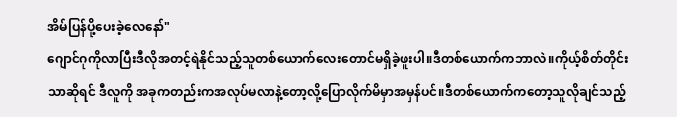အိမ်ပြန်ပို့ပေးခဲ့လေနော်"
ဂျောင်ဂုကိုလာပြီးဒီလိုအတင့်ရဲနိုင်သည့်သူတစ်ယောက်လေးတောင်မရှိခဲ့ဖူးပါ။ဒီတစ်ယောက်ကဘာလဲ။ကိုယ့်စိတ်တိုင်းသာဆိုရင် ဒီလူကို အခုကတည်းကအလုပ်မလာနဲ့တော့လို့ပြောလိုက်မိမှာအမှန်ပင်။ဒီတစ်ယောက်ကတော့သူလိုချင်သည့်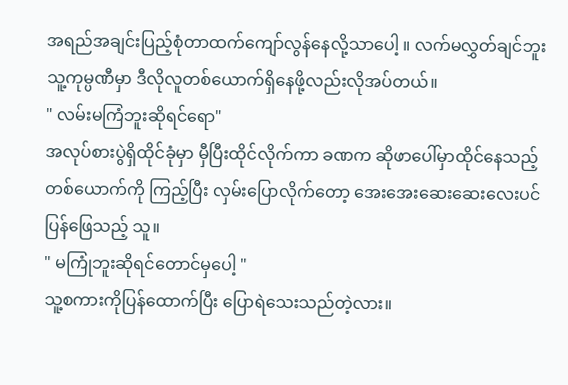အရည်အချင်းပြည့်စုံတာထက်ကျော်လွန်နေလို့သာပေါ့ ။ လက်မလွှတ်ချင်ဘူး သူ့ကုမ္ပဏီမှာ ဒီလိုလူတစ်ယောက်ရှိနေဖို့လည်းလိုအပ်တယ်။
" လမ်းမကြံဘူးဆိုရင်ရော"
အလုပ်စားပွဲရှိထိုင်ခုံမှာ မှီပြီးထိုင်လိုက်ကာ ခဏက ဆိုဖာပေါ်မှာထိုင်နေသည့်တစ်ယောက်ကို ကြည့်ပြီး လှမ်းပြောလိုက်တော့ အေးအေးဆေးဆေးလေးပင်ပြန်ဖြေသည့် သူ။
" မကြုံဘူးဆိုရင်တောင်မှပေါ့ "
သူ့စကားကိုပြန်ထောက်ပြီး ပြောရဲသေးသည်တဲ့လား။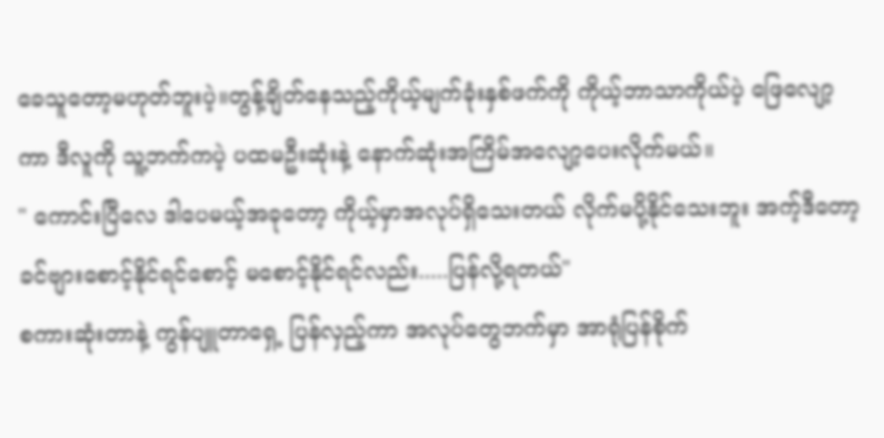ခေသူတော့မဟုတ်ဘူးပဲ့။တွန့်ချိတ်နေသည့်ကိုယ့်မျက်ခုံးနှစ်ဖက်ကို ကိုယ့်ဘာသာကိုယ်ပဲ့ ဖြေလျော့ကာ ဒီလူကို သူ့ဘက်ကပဲ့ ပထမဦးဆုံးနဲ့ နောက်ဆုံးအကြိမ်အလျော့ပေးလိုက်မယ်။
" ကောင်းပြီလေ ဒါပေမယ့်အခုတော့ ကိုယ့်မှာအလုပ်ရှိသေးတယ် လိုက်မပို့နိုင်သေးဘူး အက့်ဒီတော့ ခင်ဗျားစောင့်နိုင်ရင်စောင့် မစောင့်နိုင်ရင်လည်း.....ပြန်လို့ရတယ်"
စကားဆုံးတာနဲ့ ကွန်ပျူတာရှေ့ ပြန်လှည့်ကာ အလုပ်တွေဘက်မှာ အာရုံပြန်စိုက်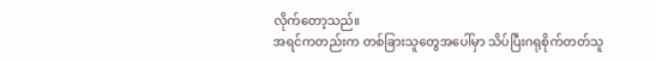လိုက်တော့သည်။
အရင်ကတည်းက တစ်ခြားသူတွေအပေါ်မှာ သိပ်ပြီးဂရုစိုက်တတ်သူ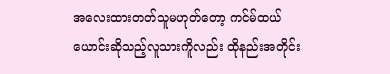အလေးထားတတ်သူမဟုတ်တော့ ကင်မ်ထယ်ယောင်းဆိုသည့်လူသားကိူလည်း ထိုနည်းအတိုင်း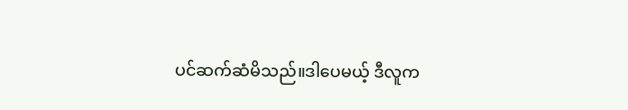ပင်ဆက်ဆံမိသည်။ဒါပေမယ့် ဒီလူက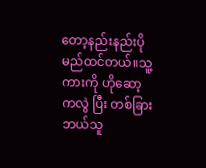တော့နည်းနည်းပိုမည်ထင်တယ်။သူ့ကားကို ဟိုဆော့ကလွဲ ပြီး တစ်ခြားဘယ်သူ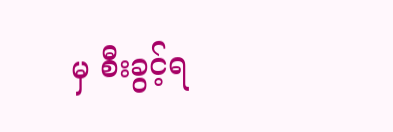မှ စီးခွင့်ရ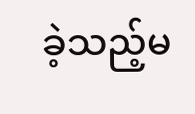ခဲ့သည့်မ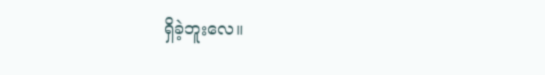ရှိခဲ့ဘူးလေ။